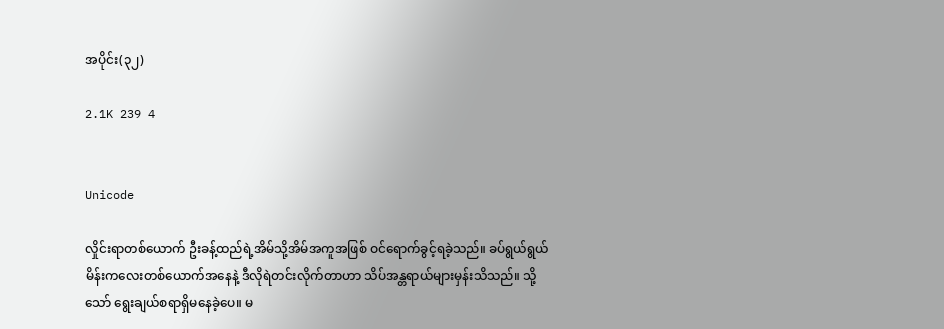အပိုင်း(၃၂)

2.1K 239 4


Unicode

လှိုင်းရာတစ်ယောက် ဦးခန့်ထည်ရဲ့အိမ်သို့အိမ်အကူအဖြစ် ဝင်ရောက်ခွင့်ရခဲ့သည်။ ခပ်ရွယ်ရွယ်မိန်းကလေးတစ်ယောက်အနေနဲ့ ဒီလိုရဲတင်းလိုက်တာဟာ သိပ်အန္တရာယ်များမှန်းသိသည်။ သို့သော် ရွေးချယ်စရာရှိမနေခဲ့ပေ။ မ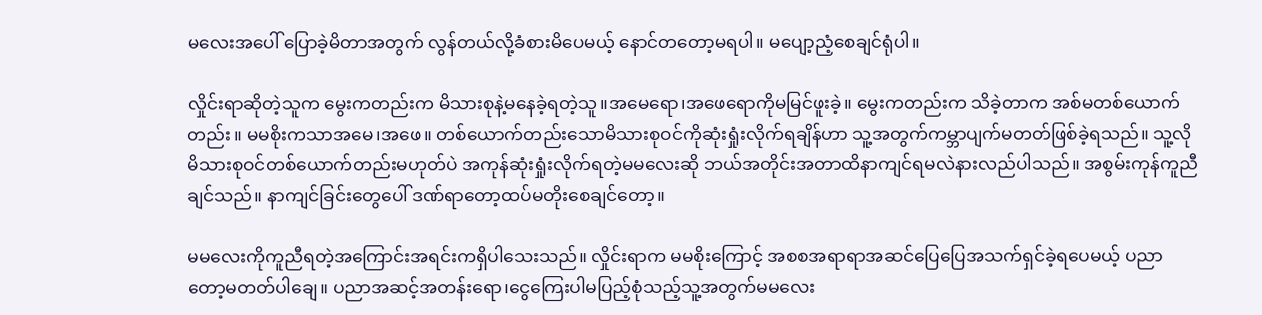မလေးအပေါ် ပြောခဲ့မိတာအတွက် ‌လွန်တယ်လို့ခံစားမိပေမယ့် နောင်တတော့မရပါ။ မပျော့ညံ့စေချင်ရုံပါ။

လှိုင်းရာဆိုတဲ့သူက မွေးကတည်းက မိသားစုနဲ့မနေခဲ့ရတဲ့သူ။အမေရော၊အဖေရောကိုမမြင်ဖူးခဲ့။ မွေးကတည်းက သိခဲ့တာက အစ်မတစ်ယောက်တည်း။ မမစိုးကသာအမေ၊အဖေ။ တစ်ယောက်တည်းသောမိသားစုဝင်ကိုဆုံးရှုံးလိုက်ရချိန်ဟာ သူ့အတွက်ကမ္ဘာပျက်မတတ်ဖြစ်ခဲ့ရသည်။ သူ့လိုမိသားစုဝင်တစ်ယောက်တည်းမဟုတ်ပဲ အကုန်ဆုံးရှုံးလိုက်ရတဲ့မမလေးဆို ဘယ်အတိုင်းအတာထိနာကျင်ရမလဲနားလည်ပါသည်။ အစွမ်းကုန်ကူညီချင်သည်။ နာကျင်ခြင်းတွေပေါ် ဒဏ်ရာတော့ထပ်မတိုးစေချင်တော့။

မမလေးကိုကူညီရတဲ့အကြောင်းအရင်းကရှိပါသေးသည်။ လှိုင်းရာက မမစိုးကြောင့် အစစအရာရာအဆင်ပြေပြေအသက်ရှင်ခဲ့ရပေမယ့် ပညာတော့မတတ်ပါချေ။ ပညာအဆင့်အတန်းရော၊ငွေကြေးပါမပြည့်စုံသည့်သူ့အတွက်မမလေး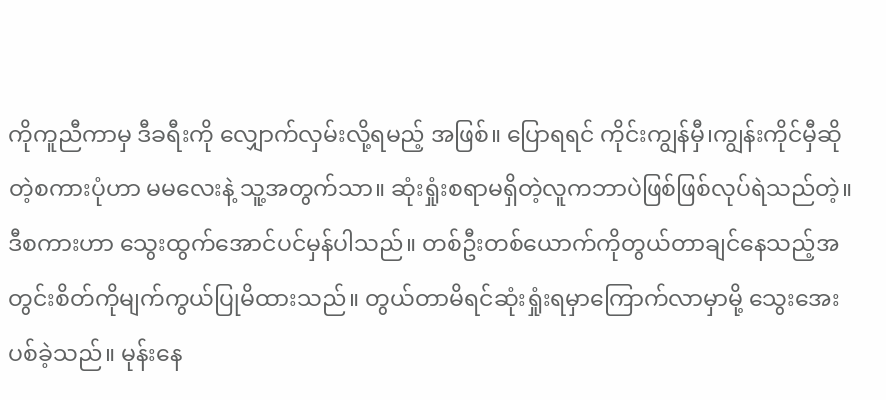ကိုကူညီကာမှ ဒီခရီးကို လျှောက်လှမ်းလို့ရမည့် အဖြစ်။ ပြောရရင် ကိုင်းကျွန်မှီ၊ကျွန်းကိုင်မှီဆိုတဲ့စကားပုံဟာ မမလေးနဲ့ သူ့အတွက်သာ။ ဆုံးရှုံးစရာမရှိတဲ့လူကဘာပဲဖြစ်ဖြစ်လုပ်ရဲသည်တဲ့။ ဒီစကားဟာ သွေးထွက်အောင်ပင်မှန်ပါသည်။ တစ်ဦးတစ်‌ယောက်ကိုတွယ်တာချင်နေသည့်အတွင်းစိတ်ကိုမျက်ကွယ်ပြုမိထားသည်။ တွယ်တာမိရင်ဆုံးရှုံးရမှာကြောက်လာမှာမို့ သွေးအေးပစ်ခဲ့သည်။ မုန်းနေ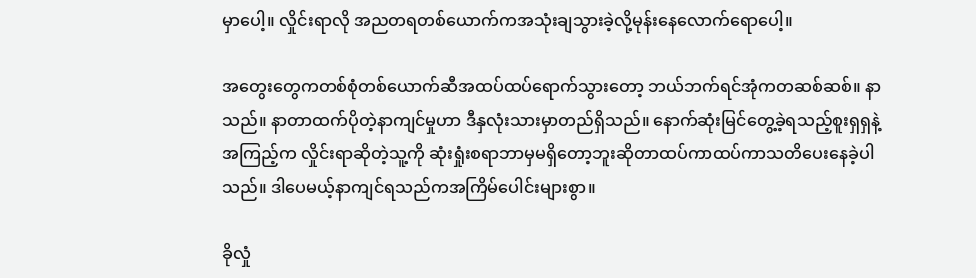မှာပေါ့။ လှိုင်းရာလို အညတရတစ်ယောက်ကအသုံးချသွားခဲ့လို့မုန်းနေလောက်ရောပေါ့။

အတွေးတွေကတစ်စုံတစ်ယောက်ဆီအထပ်ထပ်ရောက်သွားတော့ ဘယ်ဘက်ရင်အုံကတဆစ်ဆစ်။ နာသည်။ နာတာထက်ပိုတဲ့နာကျင်မှုဟာ ဒီနှလုံးသားမှာတည်ရှိသည်။ နောက်ဆုံးမြင်တွေ့ခဲ့ရသည့်စူးရှရှနဲ့အကြည့်က လှိုင်းရာဆိုတဲ့သူ့ကို ဆုံးရှုံးစရာဘာမှမရှိတော့ဘူးဆိုတာထပ်ကာထပ်ကာသတိပေးနေခဲ့ပါသည်။ ဒါပေမယ့်နာကျင်ရသည်ကအကြိမ်ပေါင်းများစွာ။

ခိုလှုံ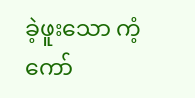ခဲ့ဖူးသော ကံ့ကော်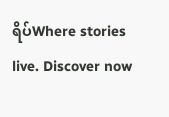ရိပ်Where stories live. Discover now